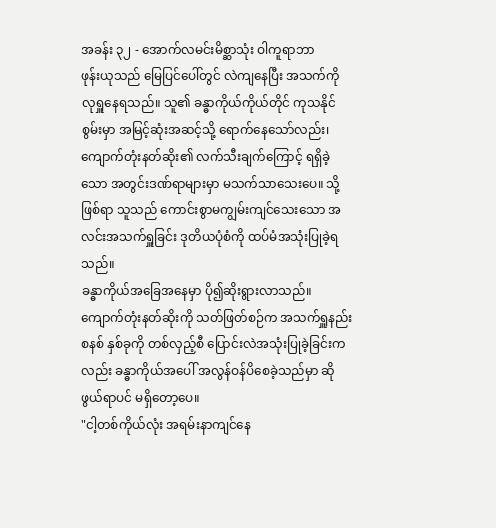အခန်း ၃၂ - အောက်လမင်းမိစ္ဆာသုံး ဝါကူရာဘာ
ဖုန်းယုသည် မြေပြင်ပေါ်တွင် လဲကျနေပြီး အသက်ကို လုရှူနေရသည်။ သူ၏ ခန္ဓာကိုယ်ကိုယ်တိုင် ကုသနိုင်စွမ်းမှာ အမြင့်ဆုံးအဆင့်သို့ ရောက်နေသော်လည်း၊ ကျောက်တုံးနတ်ဆိုး၏ လက်သီးချက်ကြောင့် ရရှိခဲ့သော အတွင်းဒဏ်ရာများမှာ မသက်သာသေးပေ။ သို့ဖြစ်ရာ သူသည် ကောင်းစွာမကျွမ်းကျင်သေးသော အလင်းအသက်ရှူခြင်း ဒုတိယပုံစံကို ထပ်မံအသုံးပြုခဲ့ရသည်။
ခန္ဓာကိုယ်အခြေအနေမှာ ပို၍ဆိုးရွားလာသည်။
ကျောက်တုံးနတ်ဆိုးကို သတ်ဖြတ်စဉ်က အသက်ရှူနည်းစနစ် နှစ်ခုကို တစ်လှည့်စီ ပြောင်းလဲအသုံးပြုခဲ့ခြင်းကလည်း ခန္ဓာကိုယ်အပေါ် အလွန်ဝန်ပိစေခဲ့သည်မှာ ဆိုဖွယ်ရာပင် မရှိတော့ပေ။
"ငါ့တစ်ကိုယ်လုံး အရမ်းနာကျင်နေ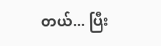တယ်... ပြီး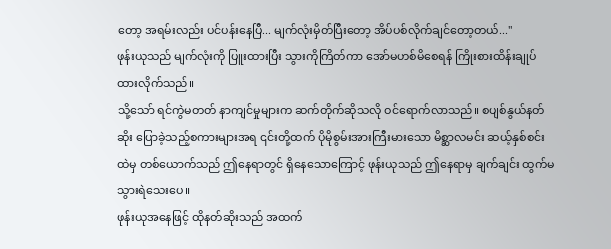တော့ အရမ်းလည်း ပင်ပန်းနေပြီ... မျက်လုံးမှိတ်ပြီးတော့ အိပ်ပစ်လိုက်ချင်တော့တယ်..."
ဖုန်းယုသည် မျက်လုံးကို ပြူးထားပြီး သွားကိုကြိတ်ကာ အော်မဟစ်မိစေရန် ကြိုးစားထိန်းချုပ်ထားလိုက်သည်။
သို့သော် ရင်ကွဲမတတ် နာကျင်မှုများက ဆက်တိုက်ဆိုသလို ဝင်ရောက်လာသည်။ စပျစ်နွယ်နတ်ဆိုး ပြောခဲ့သည့်စကားများအရ ၎င်းတို့ထက် ပိုမိုစွမ်းအားကြီးမားသော မိစ္ဆာလမင်း ဆယ့်နှစ်စင်းထဲမှ တစ်ယောက်သည် ဤနေရာတွင် ရှိနေသောကြောင့် ဖုန်းယုသည် ဤနေရာမှ ချက်ချင်း ထွက်မသွားရဲသေးပေ။
ဖုန်းယုအနေဖြင့် ထိုနတ်ဆိုးသည် အထက်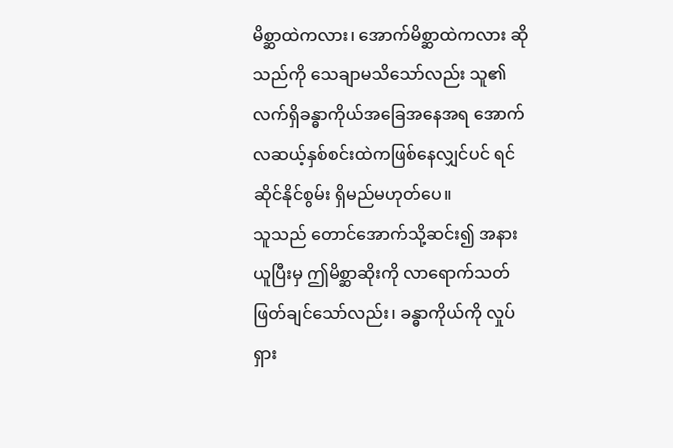မိစ္ဆာထဲကလား၊ အောက်မိစ္ဆာထဲကလား ဆိုသည်ကို သေချာမသိသော်လည်း သူ၏ လက်ရှိခန္ဓာကိုယ်အခြေအနေအရ အောက်လဆယ့်နှစ်စင်းထဲကဖြစ်နေလျှင်ပင် ရင်ဆိုင်နိုင်စွမ်း ရှိမည်မဟုတ်ပေ။
သူသည် တောင်အောက်သို့ဆင်း၍ အနားယူပြီးမှ ဤမိစ္ဆာဆိုးကို လာရောက်သတ်ဖြတ်ချင်သော်လည်း၊ ခန္ဓာကိုယ်ကို လှုပ်ရှား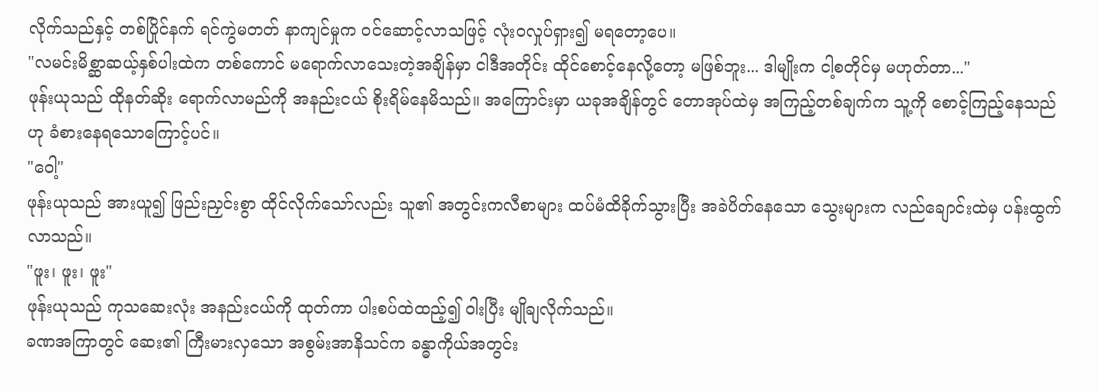လိုက်သည်နှင့် တစ်ပြိုင်နက် ရင်ကွဲမတတ် နာကျင်မှုက ဝင်ဆောင့်လာသဖြင့် လုံးဝလှုပ်ရှား၍ မရတော့ပေ။
"လမင်းမိစ္ဆာဆယ့်နှစ်ပါးထဲက တစ်ကောင် မရောက်လာသေးတဲ့အချိန်မှာ ငါဒီအတိုင်း ထိုင်စောင့်နေလို့တော့ မဖြစ်ဘူး... ဒါမျိုးက ငါ့စတိုင်မှ မဟုတ်တာ..."
ဖုန်းယုသည် ထိုနတ်ဆိုး ရောက်လာမည်ကို အနည်းငယ် စိုးရိမ်နေမိသည်။ အကြောင်းမှာ ယခုအချိန်တွင် တောအုပ်ထဲမှ အကြည့်တစ်ချက်က သူ့ကို စောင့်ကြည့်နေသည်ဟု ခံစားနေရသောကြောင့်ပင်။
"ဝေါ့"
ဖုန်းယုသည် အားယူ၍ ဖြည်းညှင်းစွာ ထိုင်လိုက်သော်လည်း သူ၏ အတွင်းကလီစာများ ထပ်မံထိခိုက်သွားပြီး အခဲပိတ်နေသော သွေးများက လည်ချောင်းထဲမှ ပန်းထွက်လာသည်။
"ဖူး၊ ဖူး၊ ဖူး"
ဖုန်းယုသည် ကုသဆေးလုံး အနည်းငယ်ကို ထုတ်ကာ ပါးစပ်ထဲထည့်၍ ဝါးပြီး မျိုချလိုက်သည်။
ခဏအကြာတွင် ဆေး၏ ကြီးမားလှသော အစွမ်းအာနိသင်က ခန္ဓာကိုယ်အတွင်း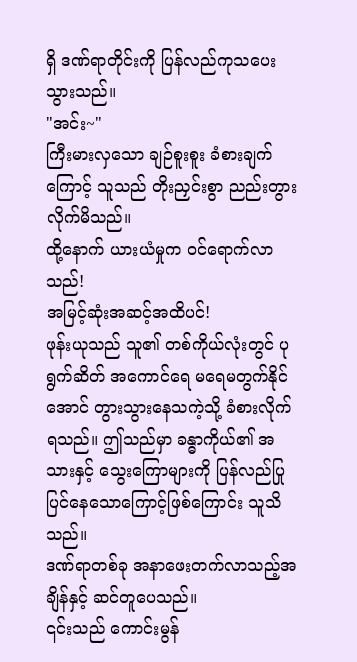ရှိ ဒဏ်ရာတိုင်းကို ပြန်လည်ကုသပေးသွားသည်။
"အင်း~"
ကြီးမားလှသော ချဉ်စူးစူး ခံစားချက်ကြောင့် သူသည် တိုးညှင်းစွာ ညည်းတွားလိုက်မိသည်။
ထို့နောက် ယားယံမှုက ဝင်ရောက်လာသည်!
အမြင့်ဆုံးအဆင့်အထိပင်!
ဖုန်းယုသည် သူ၏ တစ်ကိုယ်လုံးတွင် ပုရွက်ဆိတ် အကောင်ရေ မရေမတွက်နိုင်အောင် တွားသွားနေသကဲ့သို့ ခံစားလိုက်ရသည်။ ဤသည်မှာ ခန္ဓာကိုယ်၏ အသားနှင့် သွေးကြောများကို ပြန်လည်ပြုပြင်နေသောကြောင့်ဖြစ်ကြောင်း သူသိသည်။
ဒဏ်ရာတစ်ခု အနာဖေးတက်လာသည့်အချိန်နှင့် ဆင်တူပေသည်။
၎င်းသည် ကောင်းမွန်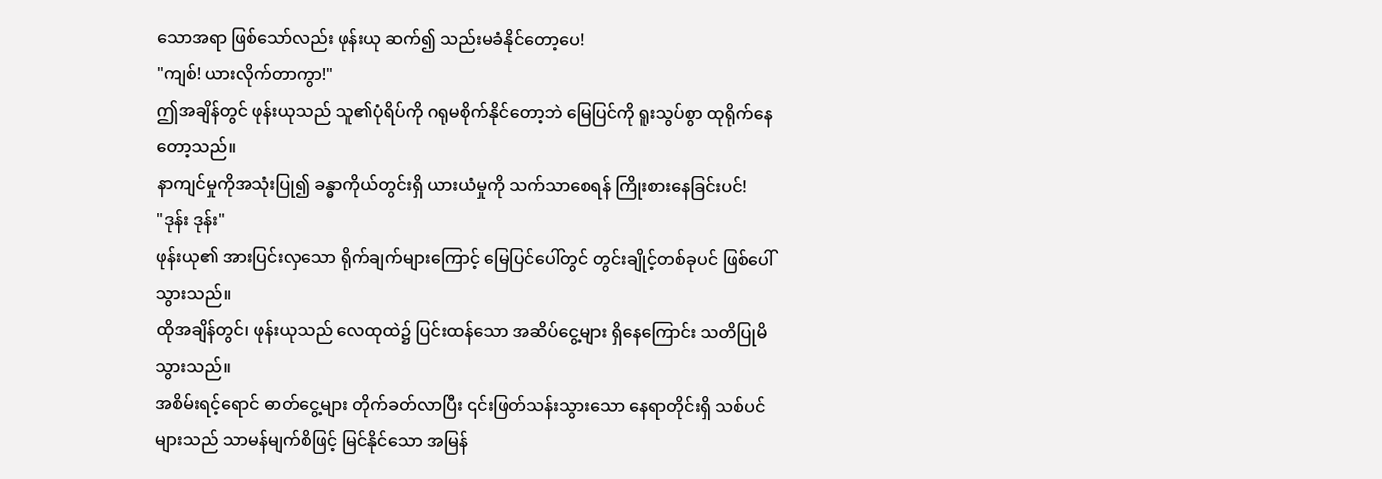သောအရာ ဖြစ်သော်လည်း ဖုန်းယု ဆက်၍ သည်းမခံနိုင်တော့ပေ!
"ကျစ်! ယားလိုက်တာကွာ!"
ဤအချိန်တွင် ဖုန်းယုသည် သူ၏ပုံရိပ်ကို ဂရုမစိုက်နိုင်တော့ဘဲ မြေပြင်ကို ရူးသွပ်စွာ ထုရိုက်နေတော့သည်။
နာကျင်မှုကိုအသုံးပြု၍ ခန္ဓာကိုယ်တွင်းရှိ ယားယံမှုကို သက်သာစေရန် ကြိုးစားနေခြင်းပင်!
"ဒုန်း ဒုန်း"
ဖုန်းယု၏ အားပြင်းလှသော ရိုက်ချက်များကြောင့် မြေပြင်ပေါ်တွင် တွင်းချိုင့်တစ်ခုပင် ဖြစ်ပေါ်သွားသည်။
ထိုအချိန်တွင်၊ ဖုန်းယုသည် လေထုထဲ၌ ပြင်းထန်သော အဆိပ်ငွေ့များ ရှိနေကြောင်း သတိပြုမိသွားသည်။
အစိမ်းရင့်ရောင် ဓာတ်ငွေ့များ တိုက်ခတ်လာပြီး ၎င်းဖြတ်သန်းသွားသော နေရာတိုင်းရှိ သစ်ပင်များသည် သာမန်မျက်စိဖြင့် မြင်နိုင်သော အမြန်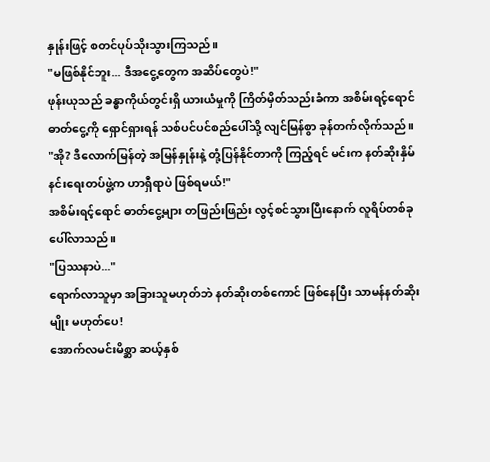နှုန်းဖြင့် စတင်ပုပ်သိုးသွားကြသည်။
"မဖြစ်နိုင်ဘူး... ဒီအငွေ့တွေက အဆိပ်တွေပဲ!"
ဖုန်းယုသည် ခန္ဓာကိုယ်တွင်းရှိ ယားယံမှုကို ကြိတ်မှိတ်သည်းခံကာ အစိမ်းရင့်ရောင် ဓာတ်ငွေ့ကို ရှောင်ရှားရန် သစ်ပင်ပင်စည်ပေါ်သို့ လျင်မြန်စွာ ခုန်တက်လိုက်သည်။
"အို? ဒီလောက်မြန်တဲ့ အမြန်နှုန်းနဲ့ တုံ့ပြန်နိုင်တာကို ကြည့်ရင် မင်းက နတ်ဆိုးနှိမ်နင်းရေးတပ်ဖွဲ့က ဟာရှီရာပဲ ဖြစ်ရမယ်!"
အစိမ်းရင့်ရောင် ဓာတ်ငွေ့များ တဖြည်းဖြည်း လွင့်စင်သွားပြီးနောက် လူရိပ်တစ်ခု ပေါ်လာသည်။
"ပြဿနာပဲ..."
ရောက်လာသူမှာ အခြားသူမဟုတ်ဘဲ နတ်ဆိုးတစ်ကောင် ဖြစ်နေပြီး သာမန်နတ်ဆိုးမျိုး မဟုတ်ပေ!
အောက်လမင်းမိစ္ဆာ ဆယ့်နှစ်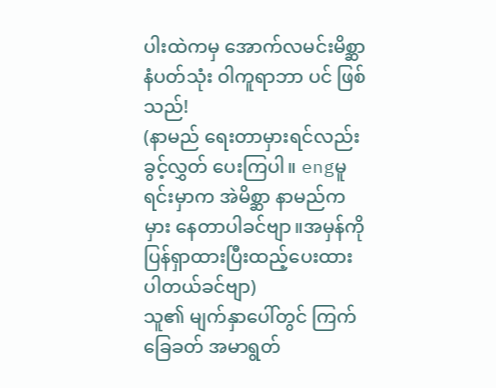ပါးထဲကမှ အောက်လမင်းမိစ္ဆာနံပတ်သုံး ဝါကူရာဘာ ပင် ဖြစ်သည်!
(နာမည် ရေးတာမှားရင်လည်းခွင့်လွှတ် ပေးကြပါ။ engမူရင်းမှာက အဲမိစ္ဆာ နာမည်ကမှား နေတာပါခင်ဗျာ။အမှန်ကိုပြန်ရှာထားပြီးထည့်ပေးထားပါတယ်ခင်ဗျာ)
သူ၏ မျက်နှာပေါ်တွင် ကြက်ခြေခတ် အမာရွတ်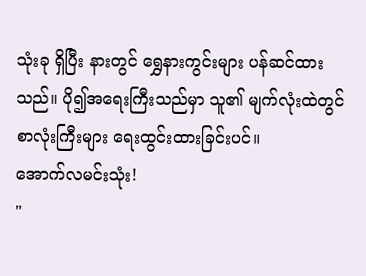သုံးခု ရှိပြီး နားတွင် ရွှေနားကွင်းများ ပန်ဆင်ထားသည်။ ပို၍အရေးကြီးသည်မှာ သူ၏ မျက်လုံးထဲတွင် စာလုံးကြီးများ ရေးထွင်းထားခြင်းပင်။
အောက်လမင်းသုံး!
"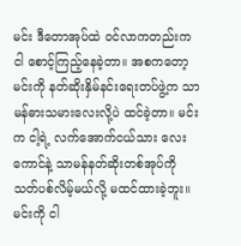မင်း ဒီတောအုပ်ထဲ ဝင်လာကတည်းက ငါ စောင့်ကြည့်နေခဲ့တာ။ အစကတော့ မင်းကို နတ်ဆိုးနှိမ်နင်းရေးတပ်ဖွဲ့က သာမန်ဓားသမားလေးလို့ပဲ ထင်ခဲ့တာ။ မင်းက ငါ့ရဲ့ လက်အောက်ငယ်သား လေးကောင်နဲ့ သာမန်နတ်ဆိုးတစ်အုပ်ကို သတ်ပစ်လိမ့်မယ်လို့ မထင်ထားခဲ့ဘူး။ မင်းကို ငါ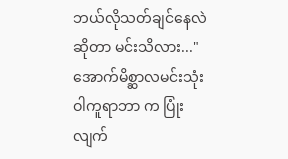ဘယ်လိုသတ်ချင်နေလဲဆိုတာ မင်းသိလား..."
အောက်မိစ္ဆာလမင်းသုံး ဝါကူရာဘာ က ပြုံးလျက်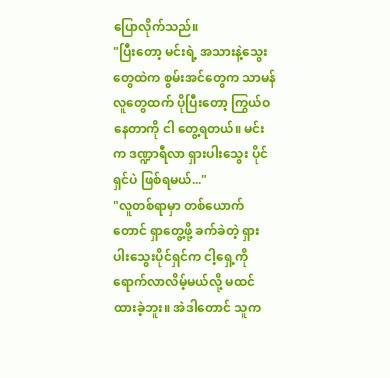ပြောလိုက်သည်။
"ပြီးတော့ မင်းရဲ့ အသားနဲ့သွေးတွေထဲက စွမ်းအင်တွေက သာမန်လူတွေထက် ပိုပြီးတော့ ကြွယ်ဝနေတာကို ငါ တွေ့ရတယ်။ မင်းက ဒဏ္ဍာရီလာ ရှားပါးသွေး ပိုင်ရှင်ပဲ ဖြစ်ရမယ်..."
"လူတစ်ရာမှာ တစ်ယောက်တောင် ရှာတွေ့ဖို့ ခက်ခဲတဲ့ ရှားပါးသွေးပိုင်ရှင်က ငါ့ရှေ့ကို ရောက်လာလိမ့်မယ်လို့ မထင်ထားခဲ့ဘူး။ အဲဒါတောင် သူက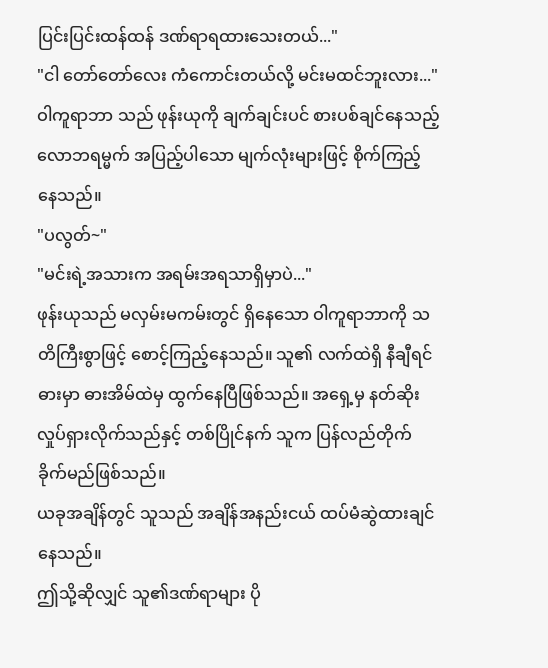ပြင်းပြင်းထန်ထန် ဒဏ်ရာရထားသေးတယ်..."
"ငါ တော်တော်လေး ကံကောင်းတယ်လို့ မင်းမထင်ဘူးလား..."
ဝါကူရာဘာ သည် ဖုန်းယုကို ချက်ချင်းပင် စားပစ်ချင်နေသည့် လောဘရမ္မက် အပြည့်ပါသော မျက်လုံးများဖြင့် စိုက်ကြည့်နေသည်။
"ပလွတ်~"
"မင်းရဲ့အသားက အရမ်းအရသာရှိမှာပဲ..."
ဖုန်းယုသည် မလှမ်းမကမ်းတွင် ရှိနေသော ဝါကူရာဘာကို သတိကြီးစွာဖြင့် စောင့်ကြည့်နေသည်။ သူ၏ လက်ထဲရှိ နီချီရင်ဓားမှာ ဓားအိမ်ထဲမှ ထွက်နေပြီဖြစ်သည်။ အရှေ့မှ နတ်ဆိုး လှုပ်ရှားလိုက်သည်နှင့် တစ်ပြိုင်နက် သူက ပြန်လည်တိုက်ခိုက်မည်ဖြစ်သည်။
ယခုအချိန်တွင် သူသည် အချိန်အနည်းငယ် ထပ်မံဆွဲထားချင်နေသည်။
ဤသို့ဆိုလျှင် သူ၏ဒဏ်ရာများ ပို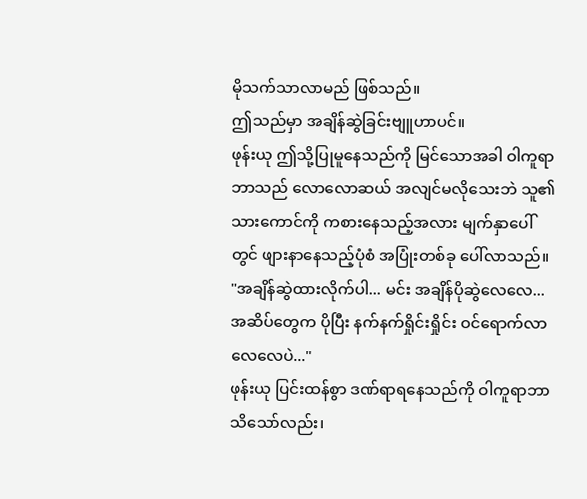မိုသက်သာလာမည် ဖြစ်သည်။
ဤသည်မှာ အချိန်ဆွဲခြင်းဗျူဟာပင်။
ဖုန်းယု ဤသို့ပြုမူနေသည်ကို မြင်သောအခါ ဝါကူရာဘာသည် လောလောဆယ် အလျင်မလိုသေးဘဲ သူ၏သားကောင်ကို ကစားနေသည့်အလား မျက်နှာပေါ်တွင် ဖျားနာနေသည့်ပုံစံ အပြုံးတစ်ခု ပေါ်လာသည်။
"အချိန်ဆွဲထားလိုက်ပါ... မင်း အချိန်ပိုဆွဲလေလေ... အဆိပ်တွေက ပိုပြီး နက်နက်ရှိုင်းရှိုင်း ဝင်ရောက်လာလေလေပဲ..."
ဖုန်းယု ပြင်းထန်စွာ ဒဏ်ရာရနေသည်ကို ဝါကူရာဘာ သိသော်လည်း၊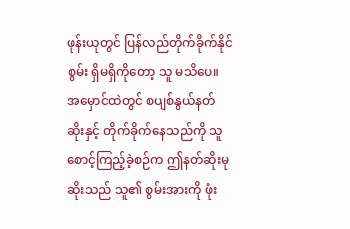ဖုန်းယုတွင် ပြန်လည်တိုက်ခိုက်နိုင်စွမ်း ရှိမရှိကိုတော့ သူ မသိပေ။ အမှောင်ထဲတွင် စပျစ်နွယ်နတ်ဆိုးနှင့် တိုက်ခိုက်နေသည်ကို သူစောင့်ကြည့်ခဲ့စဉ်က ဤနတ်ဆိုးမုဆိုးသည် သူ၏ စွမ်းအားကို ဖုံး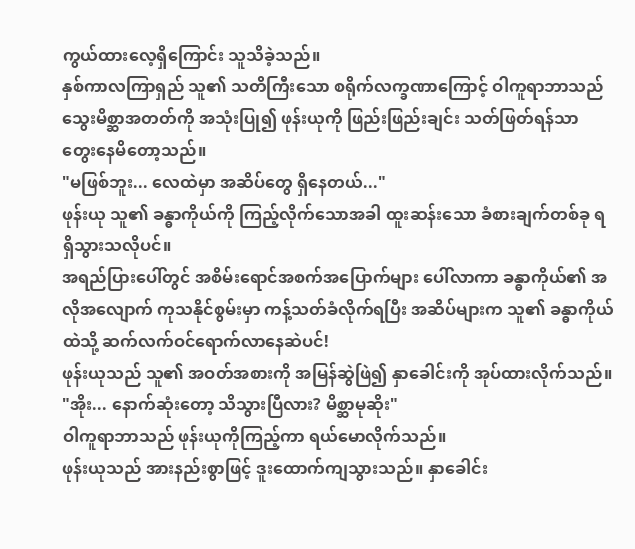ကွယ်ထားလေ့ရှိကြောင်း သူသိခဲ့သည်။
နှစ်ကာလကြာရှည် သူ၏ သတိကြီးသော စရိုက်လက္ခဏာကြောင့် ဝါကူရာဘာသည် သွေးမိစ္ဆာအတတ်ကို အသုံးပြု၍ ဖုန်းယုကို ဖြည်းဖြည်းချင်း သတ်ဖြတ်ရန်သာ တွေးနေမိတော့သည်။
"မဖြစ်ဘူး... လေထဲမှာ အဆိပ်တွေ ရှိနေတယ်..."
ဖုန်းယု သူ၏ ခန္ဓာကိုယ်ကို ကြည့်လိုက်သောအခါ ထူးဆန်းသော ခံစားချက်တစ်ခု ရရှိသွားသလိုပင်။
အရည်ပြားပေါ်တွင် အစိမ်းရောင်အစက်အပြောက်များ ပေါ်လာကာ ခန္ဓာကိုယ်၏ အလိုအလျောက် ကုသနိုင်စွမ်းမှာ ကန့်သတ်ခံလိုက်ရပြီး အဆိပ်များက သူ၏ ခန္ဓာကိုယ်ထဲသို့ ဆက်လက်ဝင်ရောက်လာနေဆဲပင်!
ဖုန်းယုသည် သူ၏ အဝတ်အစားကို အမြန်ဆွဲဖြဲ၍ နှာခေါင်းကို အုပ်ထားလိုက်သည်။
"အိုး... နောက်ဆုံးတော့ သိသွားပြီလား? မိစ္ဆာမုဆိုး"
ဝါကူရာဘာသည် ဖုန်းယုကိုကြည့်ကာ ရယ်မောလိုက်သည်။
ဖုန်းယုသည် အားနည်းစွာဖြင့် ဒူးထောက်ကျသွားသည်။ နှာခေါင်း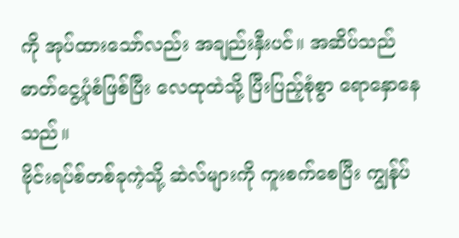ကို အုပ်ထားသော်လည်း အချည်းနှီးပင်။ အဆိပ်သည် ဓာတ်ငွေ့ပုံစံဖြစ်ပြီး လေထုထဲသို့ ပြီးပြည့်စုံစွာ ရောနှောနေသည်။
ဗိုင်းရပ်စ်တစ်ခုကဲ့သို့ ဆဲလ်များကို ကူးစက်စေပြီး ကျွန်ုပ်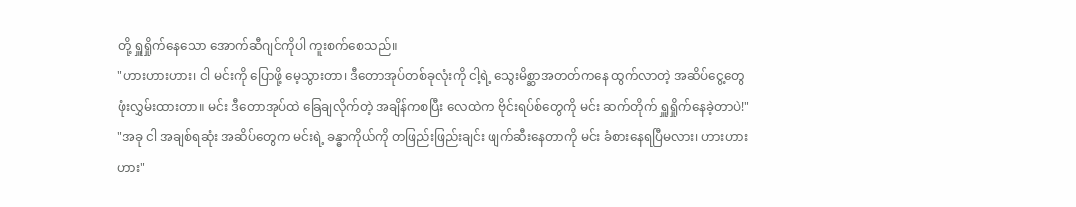တို့ ရှူရှိုက်နေသော အောက်ဆီဂျင်ကိုပါ ကူးစက်စေသည်။
"ဟားဟားဟား၊ ငါ မင်းကို ပြောဖို့ မေ့သွားတာ၊ ဒီတောအုပ်တစ်ခုလုံးကို ငါ့ရဲ့ သွေးမိစ္ဆာအတတ်ကနေ ထွက်လာတဲ့ အဆိပ်ငွေ့တွေ ဖုံးလွှမ်းထားတာ။ မင်း ဒီတောအုပ်ထဲ ခြေချလိုက်တဲ့ အချိန်ကစပြီး လေထဲက ဗိုင်းရပ်စ်တွေကို မင်း ဆက်တိုက် ရှူရှိုက်နေခဲ့တာပဲ!"
"အခု ငါ အချစ်ရဆုံး အဆိပ်တွေက မင်းရဲ့ ခန္ဓာကိုယ်ကို တဖြည်းဖြည်းချင်း ဖျက်ဆီးနေတာကို မင်း ခံစားနေရပြီမလား၊ ဟားဟားဟား"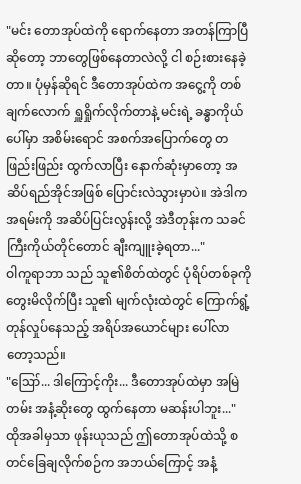"မင်း တောအုပ်ထဲကို ရောက်နေတာ အတန်ကြာပြီဆိုတော့ ဘာတွေဖြစ်နေတာလဲလို့ ငါ စဉ်းစားနေခဲ့တာ။ ပုံမှန်ဆိုရင် ဒီတောအုပ်ထဲက အငွေ့ကို တစ်ချက်လောက် ရှူရှိုက်လိုက်တာနဲ့ မင်းရဲ့ ခန္ဓာကိုယ်ပေါ်မှာ အစိမ်းရောင် အစက်အပြောက်တွေ တဖြည်းဖြည်း ထွက်လာပြီး နောက်ဆုံးမှာတော့ အဆိပ်ရည်အိုင်အဖြစ် ပြောင်းလဲသွားမှာပဲ။ အဲဒါက အရမ်းကို အဆိပ်ပြင်းလွန်းလို့ အဲဒီတုန်းက သခင်ကြီးကိုယ်တိုင်တောင် ချီးကျူးခဲ့ရတာ..."
ဝါကူရာဘာ သည် သူ၏စိတ်ထဲတွင် ပုံရိပ်တစ်ခုကို တွေးမိလိုက်ပြီး သူ၏ မျက်လုံးထဲတွင် ကြောက်ရွံ့တုန်လှုပ်နေသည့် အရိပ်အယောင်များ ပေါ်လာတော့သည်။
"ဪ... ဒါကြောင့်ကိုး... ဒီတောအုပ်ထဲမှာ အမြဲတမ်း အနံ့ဆိုးတွေ ထွက်နေတာ မဆန်းပါဘူး..."
ထိုအခါမှသာ ဖုန်းယုသည် ဤတောအုပ်ထဲသို့ စတင်ခြေချလိုက်စဉ်က အဘယ်ကြောင့် အနံ့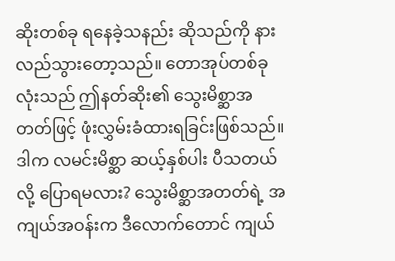ဆိုးတစ်ခု ရနေခဲ့သနည်း ဆိုသည်ကို နားလည်သွားတော့သည်။ တောအုပ်တစ်ခုလုံးသည် ဤနတ်ဆိုး၏ သွေးမိစ္ဆာအတတ်ဖြင့် ဖုံးလွှမ်းခံထားရခြင်းဖြစ်သည်။
ဒါက လမင်းမိစ္ဆာ ဆယ့်နှစ်ပါး ပီသတယ်လို့ ပြောရမလား? သွေးမိစ္ဆာအတတ်ရဲ့ အကျယ်အဝန်းက ဒီလောက်တောင် ကျယ်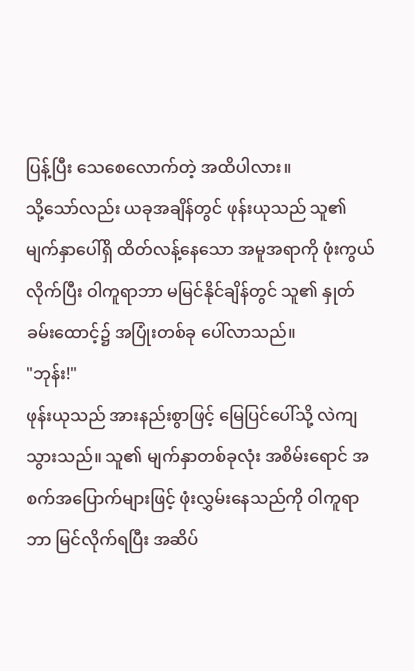ပြန့်ပြီး သေစေလောက်တဲ့ အထိပါလား။
သို့သော်လည်း ယခုအချိန်တွင် ဖုန်းယုသည် သူ၏ မျက်နှာပေါ်ရှိ ထိတ်လန့်နေသော အမူအရာကို ဖုံးကွယ်လိုက်ပြီး ဝါကူရာဘာ မမြင်နိုင်ချိန်တွင် သူ၏ နှုတ်ခမ်းထောင့်၌ အပြုံးတစ်ခု ပေါ်လာသည်။
"ဘုန်း!"
ဖုန်းယုသည် အားနည်းစွာဖြင့် မြေပြင်ပေါ်သို့ လဲကျသွားသည်။ သူ၏ မျက်နှာတစ်ခုလုံး အစိမ်းရောင် အစက်အပြောက်များဖြင့် ဖုံးလွှမ်းနေသည်ကို ဝါကူရာဘာ မြင်လိုက်ရပြီး အဆိပ်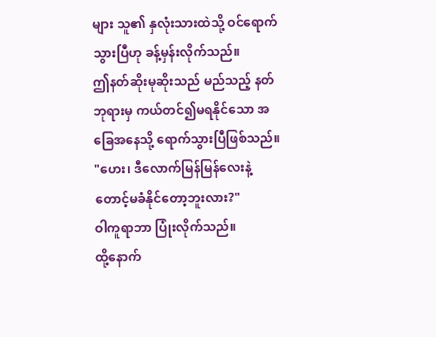များ သူ၏ နှလုံးသားထဲသို့ ဝင်ရောက်သွားပြီဟု ခန့်မှန်းလိုက်သည်။
ဤနတ်ဆိုးမုဆိုးသည် မည်သည့် နတ်ဘုရားမှ ကယ်တင်၍မရနိုင်သော အခြေအနေသို့ ရောက်သွားပြီဖြစ်သည်။
"ဟေး၊ ဒီလောက်မြန်မြန်လေးနဲ့ တောင့်မခံနိုင်တော့ဘူးလား?"
ဝါကူရာဘာ ပြုံးလိုက်သည်။
ထို့နောက်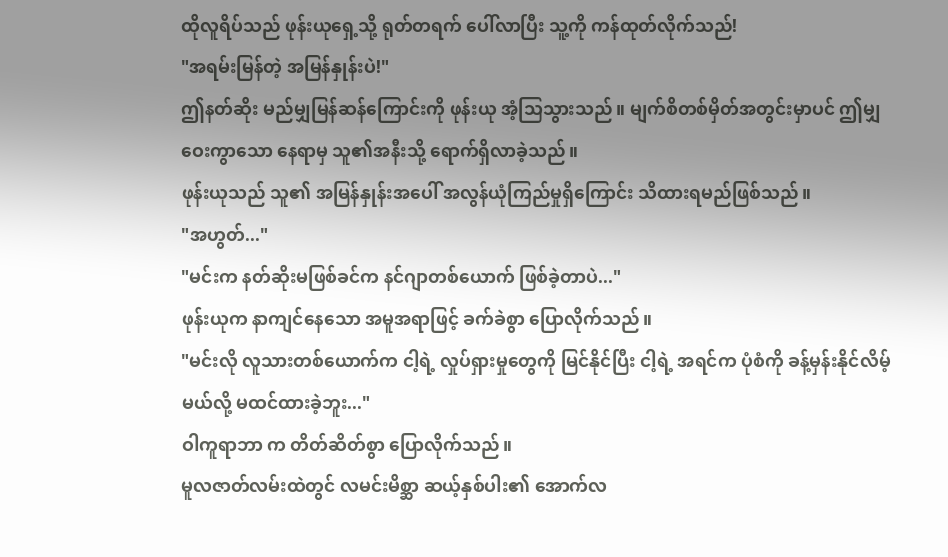ထိုလူရိပ်သည် ဖုန်းယုရှေ့သို့ ရုတ်တရက် ပေါ်လာပြီး သူ့ကို ကန်ထုတ်လိုက်သည်!
"အရမ်းမြန်တဲ့ အမြန်နှုန်းပဲ!"
ဤနတ်ဆိုး မည်မျှမြန်ဆန်ကြောင်းကို ဖုန်းယု အံ့သြသွားသည်။ မျက်စိတစ်မှိတ်အတွင်းမှာပင် ဤမျှဝေးကွာသော နေရာမှ သူ၏အနီးသို့ ရောက်ရှိလာခဲ့သည်။
ဖုန်းယုသည် သူ၏ အမြန်နှုန်းအပေါ် အလွန်ယုံကြည်မှုရှိကြောင်း သိထားရမည်ဖြစ်သည်။
"အဟွတ်..."
"မင်းက နတ်ဆိုးမဖြစ်ခင်က နင်ဂျာတစ်ယောက် ဖြစ်ခဲ့တာပဲ..."
ဖုန်းယုက နာကျင်နေသော အမူအရာဖြင့် ခက်ခဲစွာ ပြောလိုက်သည်။
"မင်းလို လူသားတစ်ယောက်က ငါ့ရဲ့ လှုပ်ရှားမှုတွေကို မြင်နိုင်ပြီး ငါ့ရဲ့ အရင်က ပုံစံကို ခန့်မှန်းနိုင်လိမ့်မယ်လို့ မထင်ထားခဲ့ဘူး..."
ဝါကူရာဘာ က တိတ်ဆိတ်စွာ ပြောလိုက်သည်။
မူလဇာတ်လမ်းထဲတွင် လမင်းမိစ္ဆာ ဆယ့်နှစ်ပါး၏ အောက်လ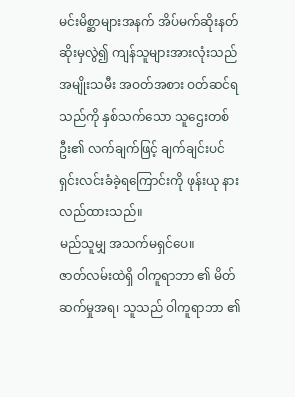မင်းမိစ္ဆာများအနက် အိပ်မက်ဆိုးနတ်ဆိုးမှလွဲ၍ ကျန်သူများအားလုံးသည် အမျိုးသမီး အဝတ်အစား ဝတ်ဆင်ရသည်ကို နှစ်သက်သော သူဌေးတစ်ဦး၏ လက်ချက်ဖြင့် ချက်ချင်းပင် ရှင်းလင်းခံခဲ့ရကြောင်းကို ဖုန်းယု နားလည်ထားသည်။
မည်သူမျှ အသက်မရှင်ပေ။
ဇာတ်လမ်းထဲရှိ ဝါကူရာဘာ ၏ မိတ်ဆက်မှုအရ၊ သူသည် ဝါကူရာဘာ ၏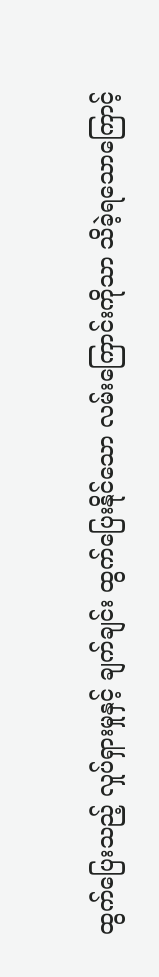ထွက်ပြေးသည့် လှုပ်ရှားမှုနှင့် ချက်ချင်း ထွက်ပြေးနိုင်သော လမ်းကြောင်းကိုသာ သိခဲ့ရသောကြောင့်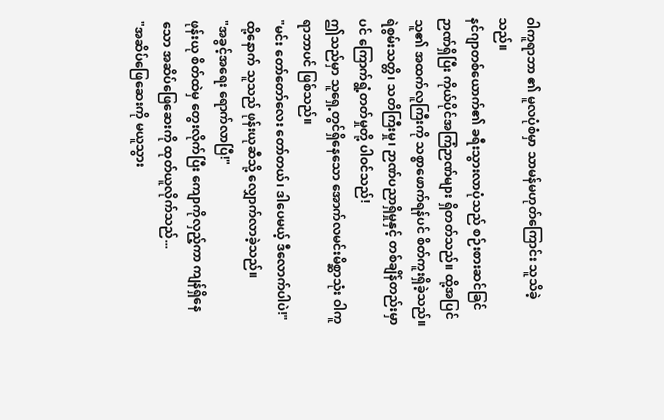ဝါကူရာဘာ ၏ မူလပုံစံမှာ သာမန်မဟုတ်ကြောင်း သူသိခဲ့သည်။
နင်ဂျာတစ်ယောက်၏ ခရီးသွားလာပုံသည် စဉ်းစားဆင်ခြင်ဉာဏ်ရှိပြီး ကိုယ်ပိုင်အကြံဉာဏ်များ ရှိတတ်သည်။ ထို့အပြင် သူ၏ အထက်လူကြီးကို သစ္စာဖောက်ရန်ပင် စိတ်ကူးရှိခဲ့သည်။
ရဲစွမ်းသတ္တိ၊ သတိကြီးမှု၊ ဉာဏ်ပညာရှိမှုနှင့် တစ်ချိန်တည်းမှာပင် ကြောက်ရွံ့တတ်မှုတို့ ပါဝင်သည်!
ဤသည်မှာ သူရှေ့တွင်ရှိနေသော အောက်လမင်းမိစ္ဆာသုံး ဝါကူရာဘာပင် ဖြစ်သည်။
"မင်း တော်တော်လေး တော်တယ်၊ ဒါပေမယ့် ဒီလောက်ပါပဲ!"
ထို့နောက် သူသည် ဖုန်းယုဆီသို့ လျှောက်လာခဲ့သည်။
"အခွင့်အရေး ရောက်လာပြီ!"
ဖုန်းယု စိတ်ထဲမှ တွေးလိုက်ပြီး ကျောကိုလှည့်ကာ ကျန်ရှိနေသော အဆိပ်ဖြေဆေးကို ထုတ်ယူလိုက်သည်...
"အဆိပ်ဖြေဆေးကို မယူသွား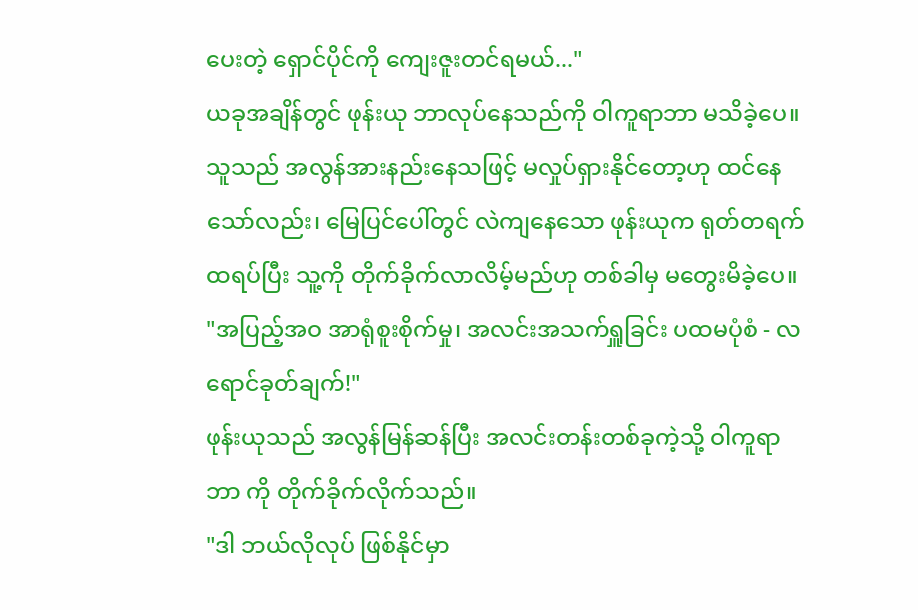ပေးတဲ့ ရှောင်ပိုင်ကို ကျေးဇူးတင်ရမယ်..."
ယခုအချိန်တွင် ဖုန်းယု ဘာလုပ်နေသည်ကို ဝါကူရာဘာ မသိခဲ့ပေ။ သူသည် အလွန်အားနည်းနေသဖြင့် မလှုပ်ရှားနိုင်တော့ဟု ထင်နေသော်လည်း၊ မြေပြင်ပေါ်တွင် လဲကျနေသော ဖုန်းယုက ရုတ်တရက် ထရပ်ပြီး သူ့ကို တိုက်ခိုက်လာလိမ့်မည်ဟု တစ်ခါမှ မတွေးမိခဲ့ပေ။
"အပြည့်အဝ အာရုံစူးစိုက်မှု၊ အလင်းအသက်ရှူခြင်း ပထမပုံစံ - လရောင်ခုတ်ချက်!"
ဖုန်းယုသည် အလွန်မြန်ဆန်ပြီး အလင်းတန်းတစ်ခုကဲ့သို့ ဝါကူရာဘာ ကို တိုက်ခိုက်လိုက်သည်။
"ဒါ ဘယ်လိုလုပ် ဖြစ်နိုင်မှာ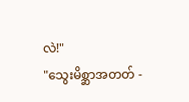လဲ!"
"သွေးမိစ္ဆာအတတ် -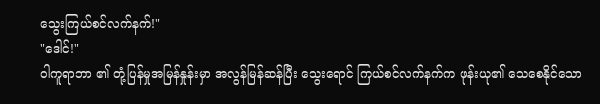သွေးကြယ်စင်လက်နက်!"
"ဒေါင်!"
ဝါကူရာဘာ ၏ တုံ့ပြန်မှုအမြန်နှုန်းမှာ အလွန်မြန်ဆန်ပြီး သွေးရောင် ကြယ်စင်လက်နက်က ဖုန်းယု၏ သေစေနိုင်သော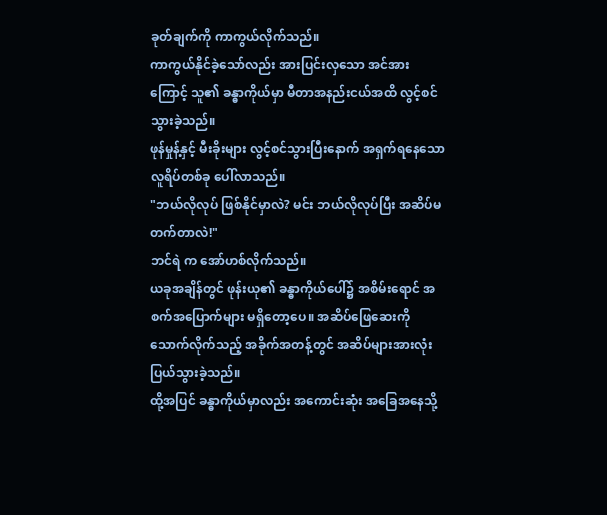ခုတ်ချက်ကို ကာကွယ်လိုက်သည်။
ကာကွယ်နိုင်ခဲ့သော်လည်း အားပြင်းလှသော အင်အားကြောင့် သူ၏ ခန္ဓာကိုယ်မှာ မီတာအနည်းငယ်အထိ လွင့်စင်သွားခဲ့သည်။
ဖုန်မှုန့်နှင့် မီးခိုးများ လွင့်စင်သွားပြီးနောက် အရှက်ရနေသော လူရိပ်တစ်ခု ပေါ်လာသည်။
"ဘယ်လိုလုပ် ဖြစ်နိုင်မှာလဲ? မင်း ဘယ်လိုလုပ်ပြီး အဆိပ်မတက်တာလဲ!"
ဘင်ရဲ က အော်ဟစ်လိုက်သည်။
ယခုအချိန်တွင် ဖုန်းယု၏ ခန္ဓာကိုယ်ပေါ်၌ အစိမ်းရောင် အစက်အပြောက်များ မရှိတော့ပေ။ အဆိပ်ဖြေဆေးကို သောက်လိုက်သည့် အခိုက်အတန့်တွင် အဆိပ်များအားလုံး ပြယ်သွားခဲ့သည်။
ထို့အပြင် ခန္ဓာကိုယ်မှာလည်း အကောင်းဆုံး အခြေအနေသို့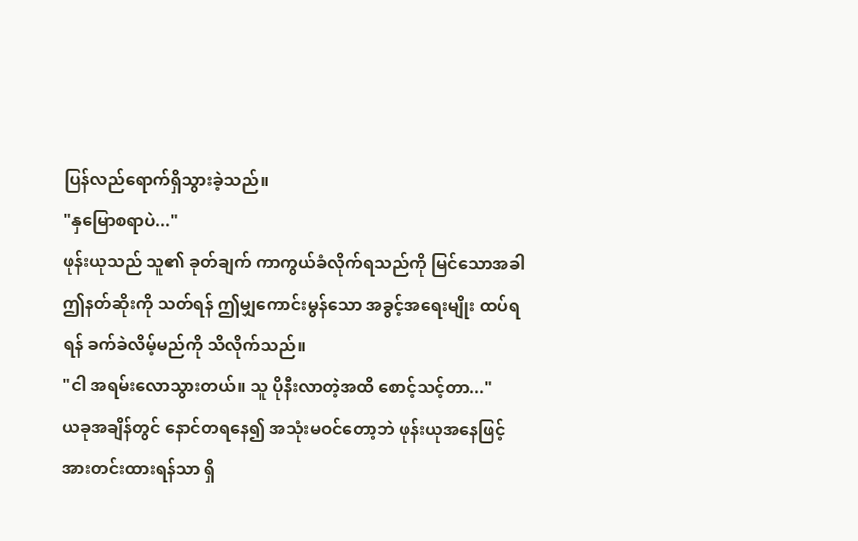ပြန်လည်ရောက်ရှိသွားခဲ့သည်။
"နှမြောစရာပဲ..."
ဖုန်းယုသည် သူ၏ ခုတ်ချက် ကာကွယ်ခံလိုက်ရသည်ကို မြင်သောအခါ ဤနတ်ဆိုးကို သတ်ရန် ဤမျှကောင်းမွန်သော အခွင့်အရေးမျိုး ထပ်ရရန် ခက်ခဲလိမ့်မည်ကို သိလိုက်သည်။
"ငါ အရမ်းလောသွားတယ်။ သူ ပိုနီးလာတဲ့အထိ စောင့်သင့်တာ..."
ယခုအချိန်တွင် နောင်တရနေ၍ အသုံးမဝင်တော့ဘဲ ဖုန်းယုအနေဖြင့် အားတင်းထားရန်သာ ရှိ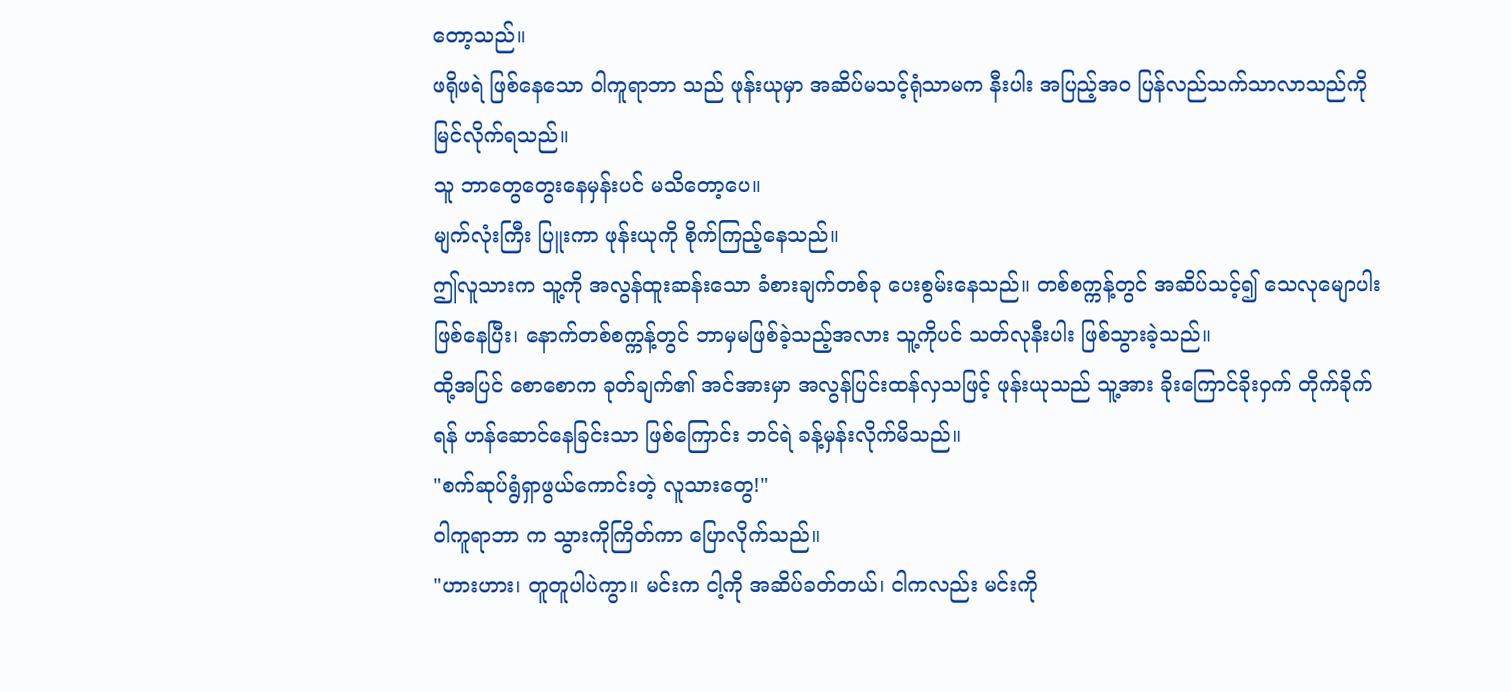တော့သည်။
ဖရိုဖရဲ ဖြစ်နေသော ဝါကူရာဘာ သည် ဖုန်းယုမှာ အဆိပ်မသင့်ရုံသာမက နီးပါး အပြည့်အဝ ပြန်လည်သက်သာလာသည်ကို မြင်လိုက်ရသည်။
သူ ဘာတွေတွေးနေမှန်းပင် မသိတော့ပေ။
မျက်လုံးကြီး ပြူးကာ ဖုန်းယုကို စိုက်ကြည့်နေသည်။
ဤလူသားက သူ့ကို အလွန်ထူးဆန်းသော ခံစားချက်တစ်ခု ပေးစွမ်းနေသည်။ တစ်စက္ကန့်တွင် အဆိပ်သင့်၍ သေလုမျောပါး ဖြစ်နေပြီး၊ နောက်တစ်စက္ကန့်တွင် ဘာမှမဖြစ်ခဲ့သည့်အလား သူ့ကိုပင် သတ်လုနီးပါး ဖြစ်သွားခဲ့သည်။
ထို့အပြင် စောစောက ခုတ်ချက်၏ အင်အားမှာ အလွန်ပြင်းထန်လှသဖြင့် ဖုန်းယုသည် သူ့အား ခိုးကြောင်ခိုးဝှက် တိုက်ခိုက်ရန် ဟန်ဆောင်နေခြင်းသာ ဖြစ်ကြောင်း ဘင်ရဲ ခန့်မှန်းလိုက်မိသည်။
"စက်ဆုပ်ရွံရှာဖွယ်ကောင်းတဲ့ လူသားတွေ!"
ဝါကူရာဘာ က သွားကိုကြိတ်ကာ ပြောလိုက်သည်။
"ဟားဟား၊ တူတူပါပဲကွာ။ မင်းက ငါ့ကို အဆိပ်ခတ်တယ်၊ ငါကလည်း မင်းကို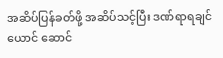အဆိပ်ပြန်ခတ်ဖို့ အဆိပ်သင့်ပြီး ဒဏ်ရာရချင်ယောင် ဆောင်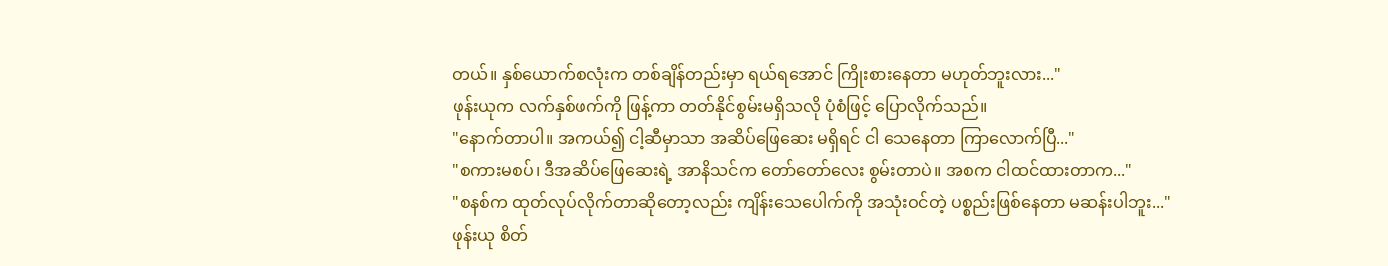တယ်။ နှစ်ယောက်စလုံးက တစ်ချိန်တည်းမှာ ရယ်ရအောင် ကြိုးစားနေတာ မဟုတ်ဘူးလား..."
ဖုန်းယုက လက်နှစ်ဖက်ကို ဖြန့်ကာ တတ်နိုင်စွမ်းမရှိသလို ပုံစံဖြင့် ပြောလိုက်သည်။
"နောက်တာပါ။ အကယ်၍ ငါ့ဆီမှာသာ အဆိပ်ဖြေဆေး မရှိရင် ငါ သေနေတာ ကြာလောက်ပြီ..."
"စကားမစပ်၊ ဒီအဆိပ်ဖြေဆေးရဲ့ အာနိသင်က တော်တော်လေး စွမ်းတာပဲ။ အစက ငါထင်ထားတာက..."
"စနစ်က ထုတ်လုပ်လိုက်တာဆိုတော့လည်း ကျိန်းသေပေါက်ကို အသုံးဝင်တဲ့ ပစ္စည်းဖြစ်နေတာ မဆန်းပါဘူး..."
ဖုန်းယု စိတ်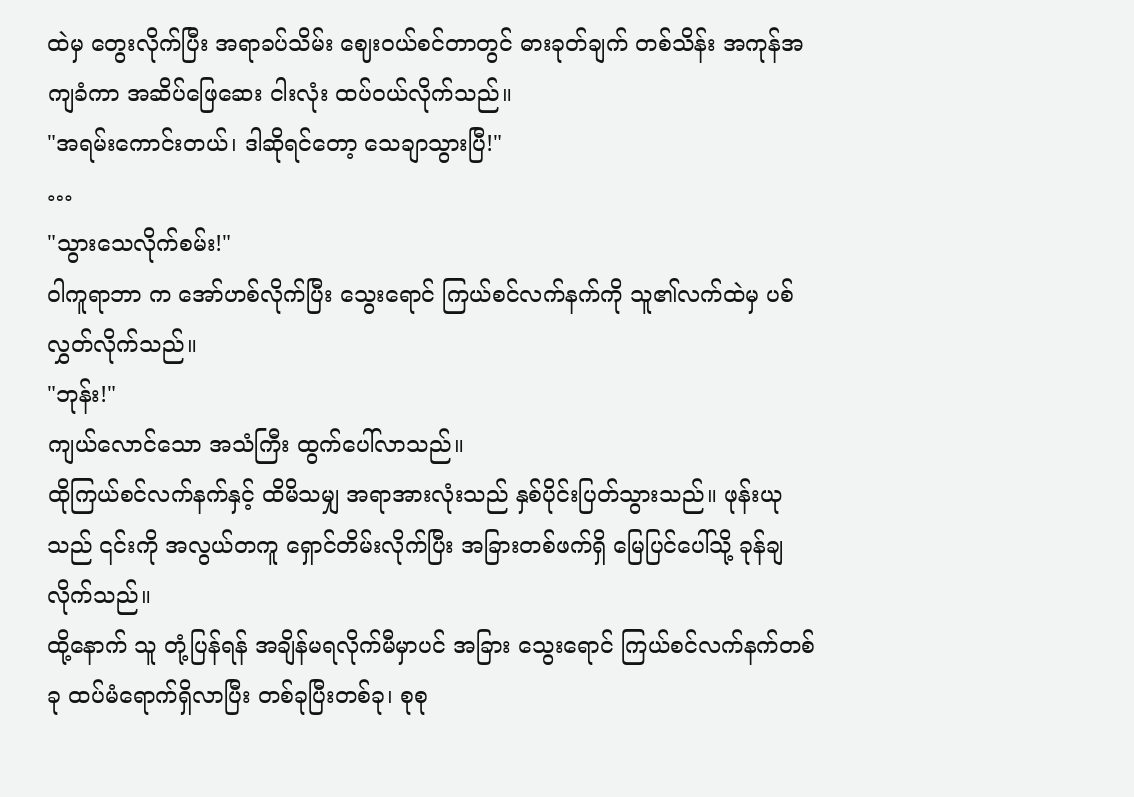ထဲမှ တွေးလိုက်ပြီး အရာခပ်သိမ်း ဈေးဝယ်စင်တာတွင် ဓားခုတ်ချက် တစ်သိန်း အကုန်အကျခံကာ အဆိပ်ဖြေဆေး ငါးလုံး ထပ်ဝယ်လိုက်သည်။
"အရမ်းကောင်းတယ်၊ ဒါဆိုရင်တော့ သေချာသွားပြီ!"
…
"သွားသေလိုက်စမ်း!"
ဝါကူရာဘာ က အော်ဟစ်လိုက်ပြီး သွေးရောင် ကြယ်စင်လက်နက်ကို သူ၏လက်ထဲမှ ပစ်လွှတ်လိုက်သည်။
"ဘုန်း!"
ကျယ်လောင်သော အသံကြီး ထွက်ပေါ်လာသည်။
ထိုကြယ်စင်လက်နက်နှင့် ထိမိသမျှ အရာအားလုံးသည် နှစ်ပိုင်းပြတ်သွားသည်။ ဖုန်းယုသည် ၎င်းကို အလွယ်တကူ ရှောင်တိမ်းလိုက်ပြီး အခြားတစ်ဖက်ရှိ မြေပြင်ပေါ်သို့ ခုန်ချလိုက်သည်။
ထို့နောက် သူ တုံ့ပြန်ရန် အချိန်မရလိုက်မီမှာပင် အခြား သွေးရောင် ကြယ်စင်လက်နက်တစ်ခု ထပ်မံရောက်ရှိလာပြီး တစ်ခုပြီးတစ်ခု၊ စုစု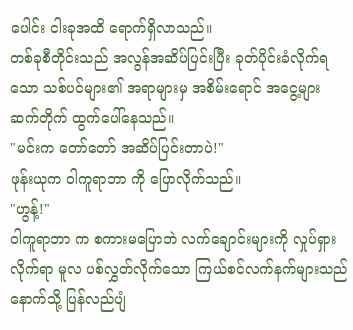ပေါင်း ငါးခုအထိ ရောက်ရှိလာသည်။
တစ်ခုစီတိုင်းသည် အလွန်အဆိပ်ပြင်းပြီး ခုတ်ပိုင်းခံလိုက်ရသော သစ်ပင်များ၏ အရာများမှ အစိမ်းရောင် အငွေ့များ ဆက်တိုက် ထွက်ပေါ်နေသည်။
"မင်းက တော်တော် အဆိပ်ပြင်းတာပဲ!"
ဖုန်းယုက ဝါကူရာဘာ ကို ပြောလိုက်သည်။
"ဟွန့်!"
ဝါကူရာဘာ က စကားမပြောဘဲ လက်ချောင်းများကို လှုပ်ရှားလိုက်ရာ မူလ ပစ်လွှတ်လိုက်သော ကြယ်စင်လက်နက်များသည် နောက်သို့ ပြန်လည်ပျံ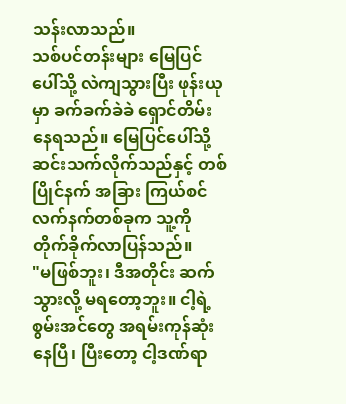သန်းလာသည်။
သစ်ပင်တန်းများ မြေပြင်ပေါ်သို့ လဲကျသွားပြီး ဖုန်းယုမှာ ခက်ခက်ခဲခဲ ရှောင်တိမ်းနေရသည်။ မြေပြင်ပေါ်သို့ ဆင်းသက်လိုက်သည်နှင့် တစ်ပြိုင်နက် အခြား ကြယ်စင်လက်နက်တစ်ခုက သူ့ကို တိုက်ခိုက်လာပြန်သည်။
"မဖြစ်ဘူး၊ ဒီအတိုင်း ဆက်သွားလို့ မရတော့ဘူး။ ငါ့ရဲ့ စွမ်းအင်တွေ အရမ်းကုန်ဆုံးနေပြီ၊ ပြီးတော့ ငါ့ဒဏ်ရာ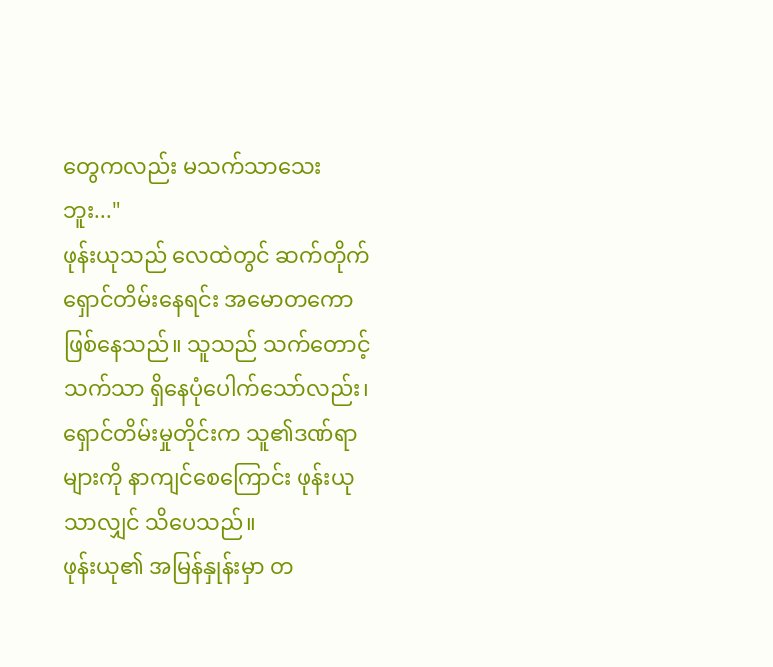တွေကလည်း မသက်သာသေးဘူး..."
ဖုန်းယုသည် လေထဲတွင် ဆက်တိုက် ရှောင်တိမ်းနေရင်း အမောတကော ဖြစ်နေသည်။ သူသည် သက်တောင့်သက်သာ ရှိနေပုံပေါက်သော်လည်း၊ ရှောင်တိမ်းမှုတိုင်းက သူ၏ဒဏ်ရာများကို နာကျင်စေကြောင်း ဖုန်းယုသာလျှင် သိပေသည်။
ဖုန်းယု၏ အမြန်နှုန်းမှာ တ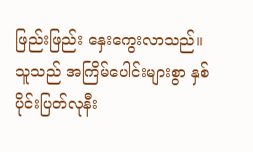ဖြည်းဖြည်း နှေးကွေးလာသည်။ သူသည် အကြိမ်ပေါင်းများစွာ နှစ်ပိုင်းပြတ်လုနီး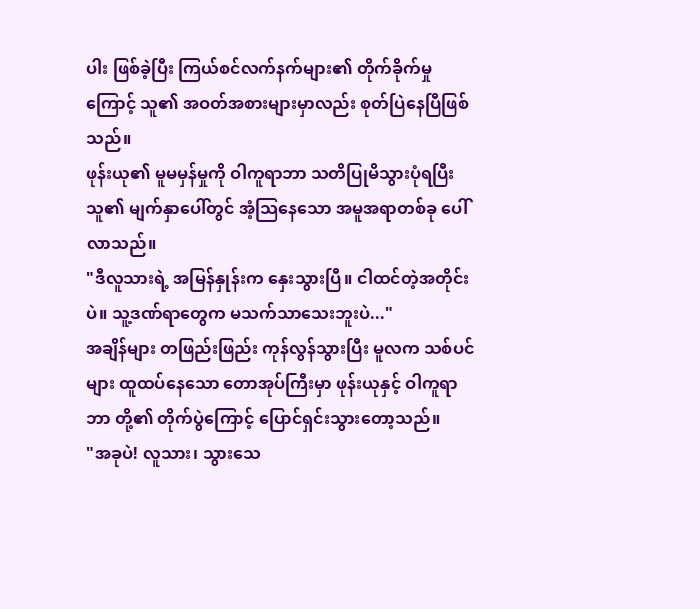ပါး ဖြစ်ခဲ့ပြီး ကြယ်စင်လက်နက်များ၏ တိုက်ခိုက်မှုကြောင့် သူ၏ အဝတ်အစားများမှာလည်း စုတ်ပြဲနေပြီဖြစ်သည်။
ဖုန်းယု၏ မူမမှန်မှုကို ဝါကူရာဘာ သတိပြုမိသွားပုံရပြီး သူ၏ မျက်နှာပေါ်တွင် အံ့သြနေသော အမူအရာတစ်ခု ပေါ်လာသည်။
"ဒီလူသားရဲ့ အမြန်နှုန်းက နှေးသွားပြီ။ ငါထင်တဲ့အတိုင်းပဲ။ သူ့ဒဏ်ရာတွေက မသက်သာသေးဘူးပဲ..."
အချိန်များ တဖြည်းဖြည်း ကုန်လွန်သွားပြီး မူလက သစ်ပင်များ ထူထပ်နေသော တောအုပ်ကြီးမှာ ဖုန်းယုနှင့် ဝါကူရာဘာ တို့၏ တိုက်ပွဲကြောင့် ပြောင်ရှင်းသွားတော့သည်။
"အခုပဲ! လူသား၊ သွားသေ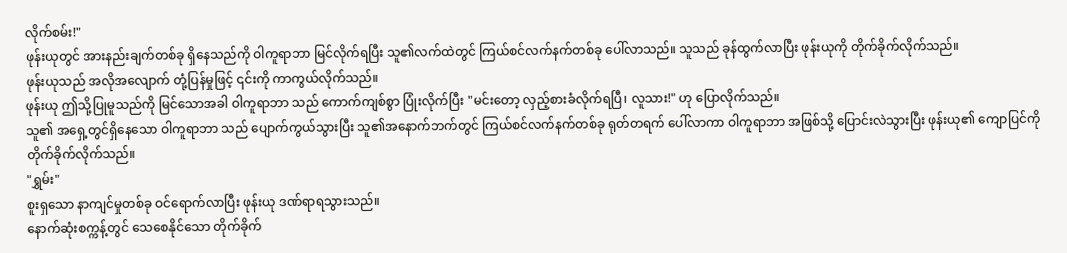လိုက်စမ်း!"
ဖုန်းယုတွင် အားနည်းချက်တစ်ခု ရှိနေသည်ကို ဝါကူရာဘာ မြင်လိုက်ရပြီး သူ၏လက်ထဲတွင် ကြယ်စင်လက်နက်တစ်ခု ပေါ်လာသည်။ သူသည် ခုန်ထွက်လာပြီး ဖုန်းယုကို တိုက်ခိုက်လိုက်သည်။
ဖုန်းယုသည် အလိုအလျောက် တုံ့ပြန်မှုဖြင့် ၎င်းကို ကာကွယ်လိုက်သည်။
ဖုန်းယု ဤသို့ပြုမူသည်ကို မြင်သောအခါ ဝါကူရာဘာ သည် ကောက်ကျစ်စွာ ပြုံးလိုက်ပြီး "မင်းတော့ လှည့်စားခံလိုက်ရပြီ၊ လူသား!" ဟု ပြောလိုက်သည်။
သူ၏ အရှေ့တွင်ရှိနေသော ဝါကူရာဘာ သည် ပျောက်ကွယ်သွားပြီး သူ၏အနောက်ဘက်တွင် ကြယ်စင်လက်နက်တစ်ခု ရုတ်တရက် ပေါ်လာကာ ဝါကူရာဘာ အဖြစ်သို့ ပြောင်းလဲသွားပြီး ဖုန်းယု၏ ကျောပြင်ကို တိုက်ခိုက်လိုက်သည်။
"ရွှမ်း"
စူးရှသော နာကျင်မှုတစ်ခု ဝင်ရောက်လာပြီး ဖုန်းယု ဒဏ်ရာရသွားသည်။
နောက်ဆုံးစက္ကန့်တွင် သေစေနိုင်သော တိုက်ခိုက်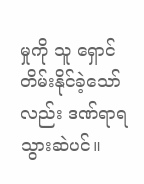မှုကို သူ ရှောင်တိမ်းနိုင်ခဲ့သော်လည်း ဒဏ်ရာရသွားဆဲပင်။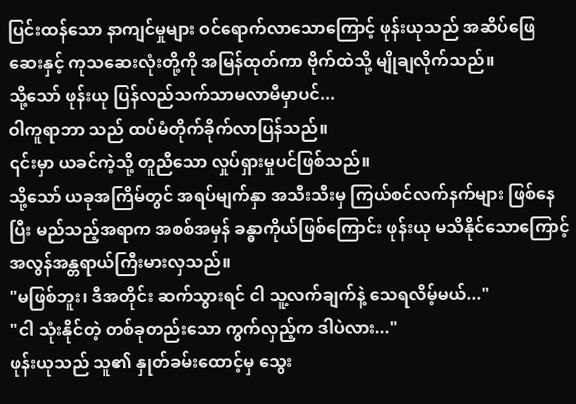ပြင်းထန်သော နာကျင်မှုများ ဝင်ရောက်လာသောကြောင့် ဖုန်းယုသည် အဆိပ်ဖြေဆေးနှင့် ကုသဆေးလုံးတို့ကို အမြန်ထုတ်ကာ ဗိုက်ထဲသို့ မျိုချလိုက်သည်။
သို့သော် ဖုန်းယု ပြန်လည်သက်သာမလာမီမှာပင်...
ဝါကူရာဘာ သည် ထပ်မံတိုက်ခိုက်လာပြန်သည်။
၎င်းမှာ ယခင်ကဲ့သို့ တူညီသော လှုပ်ရှားမှုပင်ဖြစ်သည်။
သို့သော် ယခုအကြိမ်တွင် အရပ်မျက်နှာ အသီးသီးမှ ကြယ်စင်လက်နက်များ ဖြစ်နေပြီး မည်သည့်အရာက အစစ်အမှန် ခန္ဓာကိုယ်ဖြစ်ကြောင်း ဖုန်းယု မသိနိုင်သောကြောင့် အလွန်အန္တရာယ်ကြီးမားလှသည်။
"မဖြစ်ဘူး၊ ဒီအတိုင်း ဆက်သွားရင် ငါ သူ့လက်ချက်နဲ့ သေရလိမ့်မယ်..."
"ငါ သုံးနိုင်တဲ့ တစ်ခုတည်းသော ကွက်လှည့်က ဒါပဲလား..."
ဖုန်းယုသည် သူ၏ နှုတ်ခမ်းထောင့်မှ သွေး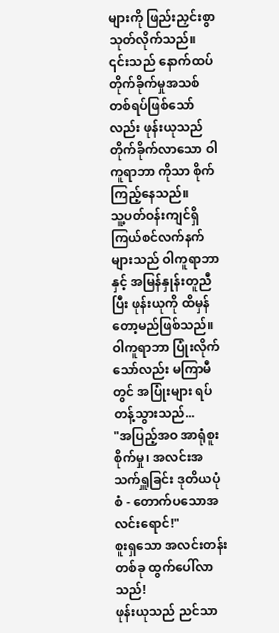များကို ဖြည်းညှင်းစွာ သုတ်လိုက်သည်။
၎င်းသည် နောက်ထပ် တိုက်ခိုက်မှုအသစ် တစ်ရပ်ဖြစ်သော်လည်း ဖုန်းယုသည် တိုက်ခိုက်လာသော ဝါကူရာဘာ ကိုသာ စိုက်ကြည့်နေသည်။
သူ့ပတ်ဝန်းကျင်ရှိ ကြယ်စင်လက်နက်များသည် ဝါကူရာဘာ နှင့် အမြန်နှုန်းတူညီပြီး ဖုန်းယုကို ထိမှန်တော့မည်ဖြစ်သည်။ ဝါကူရာဘာ ပြုံးလိုက်သော်လည်း မကြာမီတွင် အပြုံးများ ရပ်တန့်သွားသည်...
"အပြည့်အဝ အာရုံစူးစိုက်မှု၊ အလင်းအသက်ရှူခြင်း ဒုတိယပုံစံ - တောက်ပသောအလင်းရောင်!"
စူးရှသော အလင်းတန်းတစ်ခု ထွက်ပေါ်လာသည်!
ဖုန်းယုသည် ညင်သာ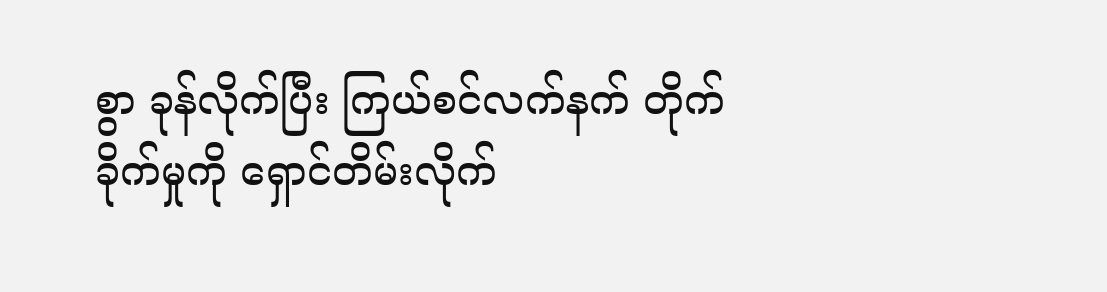စွာ ခုန်လိုက်ပြီး ကြယ်စင်လက်နက် တိုက်ခိုက်မှုကို ရှောင်တိမ်းလိုက်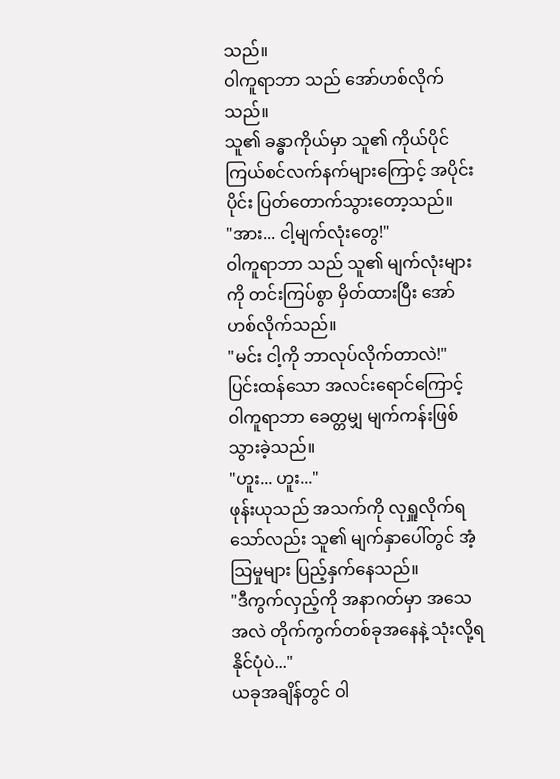သည်။
ဝါကူရာဘာ သည် အော်ဟစ်လိုက်သည်။
သူ၏ ခန္ဓာကိုယ်မှာ သူ၏ ကိုယ်ပိုင် ကြယ်စင်လက်နက်များကြောင့် အပိုင်းပိုင်း ပြတ်တောက်သွားတော့သည်။
"အား... ငါ့မျက်လုံးတွေ!"
ဝါကူရာဘာ သည် သူ၏ မျက်လုံးများကို တင်းကြပ်စွာ မှိတ်ထားပြီး အော်ဟစ်လိုက်သည်။
"မင်း ငါ့ကို ဘာလုပ်လိုက်တာလဲ!"
ပြင်းထန်သော အလင်းရောင်ကြောင့် ဝါကူရာဘာ ခေတ္တမျှ မျက်ကန်းဖြစ်သွားခဲ့သည်။
"ဟူး... ဟူး..."
ဖုန်းယုသည် အသက်ကို လုရှူလိုက်ရသော်လည်း သူ၏ မျက်နှာပေါ်တွင် အံ့သြမှုများ ပြည့်နှက်နေသည်။
"ဒီကွက်လှည့်ကို အနာဂတ်မှာ အသေအလဲ တိုက်ကွက်တစ်ခုအနေနဲ့ သုံးလို့ရနိုင်ပုံပဲ..."
ယခုအချိန်တွင် ဝါ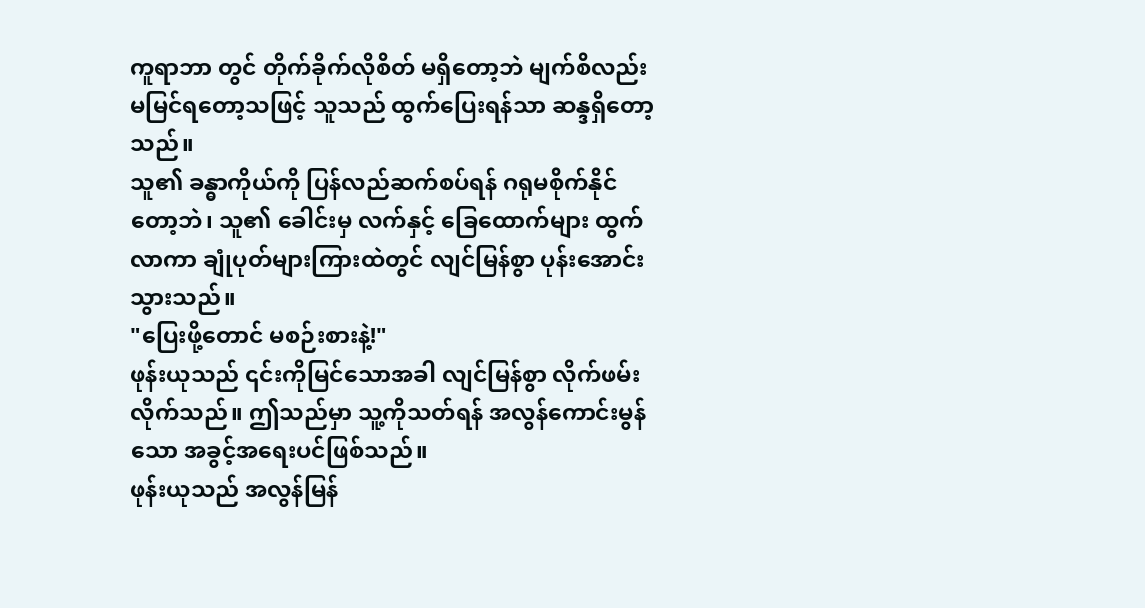ကူရာဘာ တွင် တိုက်ခိုက်လိုစိတ် မရှိတော့ဘဲ မျက်စိလည်း မမြင်ရတော့သဖြင့် သူသည် ထွက်ပြေးရန်သာ ဆန္ဒရှိတော့သည်။
သူ၏ ခန္ဓာကိုယ်ကို ပြန်လည်ဆက်စပ်ရန် ဂရုမစိုက်နိုင်တော့ဘဲ၊ သူ၏ ခေါင်းမှ လက်နှင့် ခြေထောက်များ ထွက်လာကာ ချုံပုတ်များကြားထဲတွင် လျင်မြန်စွာ ပုန်းအောင်းသွားသည်။
"ပြေးဖို့တောင် မစဉ်းစားနဲ့!"
ဖုန်းယုသည် ၎င်းကိုမြင်သောအခါ လျင်မြန်စွာ လိုက်ဖမ်းလိုက်သည်။ ဤသည်မှာ သူ့ကိုသတ်ရန် အလွန်ကောင်းမွန်သော အခွင့်အရေးပင်ဖြစ်သည်။
ဖုန်းယုသည် အလွန်မြန်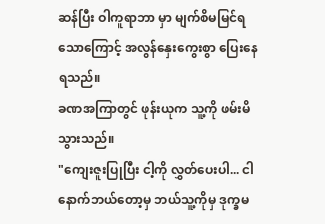ဆန်ပြီး ဝါကူရာဘာ မှာ မျက်စိမမြင်ရသောကြောင့် အလွန်နှေးကွေးစွာ ပြေးနေရသည်။
ခဏအကြာတွင် ဖုန်းယုက သူ့ကို ဖမ်းမိသွားသည်။
"ကျေးဇူးပြုပြီး ငါ့ကို လွှတ်ပေးပါ... ငါ နောက်ဘယ်တော့မှ ဘယ်သူ့ကိုမှ ဒုက္ခမ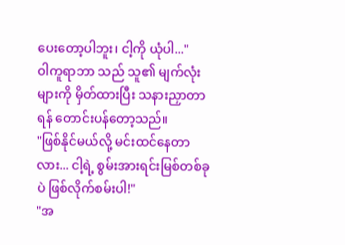ပေးတော့ပါဘူး၊ ငါ့ကို ယုံပါ..."
ဝါကူရာဘာ သည် သူ၏ မျက်လုံးများကို မှိတ်ထားပြီး သနားညှာတာရန် တောင်းပန်တော့သည်။
"ဖြစ်နိုင်မယ်လို့ မင်းထင်နေတာလား... ငါ့ရဲ့ စွမ်းအားရင်းမြစ်တစ်ခုပဲ ဖြစ်လိုက်စမ်းပါ!"
"အ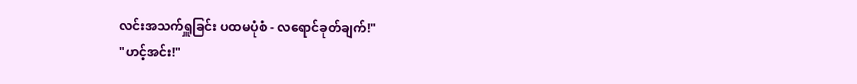လင်းအသက်ရှူခြင်း ပထမပုံစံ - လရောင်ခုတ်ချက်!"
"ဟင့်အင်း!"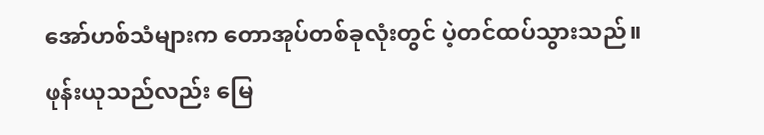အော်ဟစ်သံများက တောအုပ်တစ်ခုလုံးတွင် ပဲ့တင်ထပ်သွားသည်။
ဖုန်းယုသည်လည်း မြေ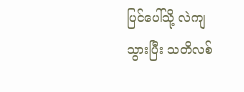ပြင်ပေါ်သို့ လဲကျသွားပြီး သတိလစ်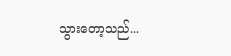သွားတော့သည်...